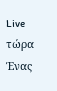Live τώρα
Ένας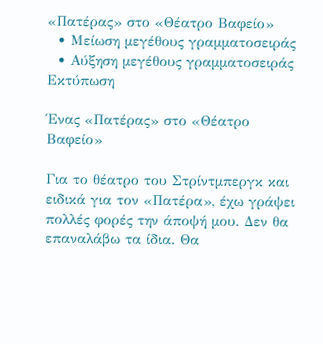«Πατέρας» στο «Θέατρο Βαφείο»
  • Μείωση μεγέθους γραμματοσειράς
  • Αύξηση μεγέθους γραμματοσειράς
Εκτύπωση

Ένας «Πατέρας» στο «Θέατρο Βαφείο»

Για το θέατρο του Στρίντμπεργκ και ειδικά για τον «Πατέρα», έχω γράψει πολλές φορές την άποψή μου. Δεν θα επαναλάβω τα ίδια. Θα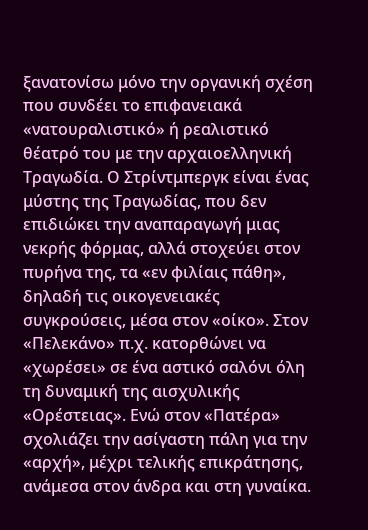ξανατονίσω μόνο την οργανική σχέση που συνδέει το επιφανειακά «νατουραλιστικό» ή ρεαλιστικό θέατρό του με την αρχαιοελληνική Τραγωδία. Ο Στρίντμπεργκ είναι ένας μύστης της Τραγωδίας, που δεν επιδιώκει την αναπαραγωγή μιας νεκρής φόρμας, αλλά στοχεύει στον πυρήνα της, τα «εν φιλίαις πάθη», δηλαδή τις οικογενειακές συγκρούσεις, μέσα στον «οίκο». Στον «Πελεκάνο» π.χ. κατορθώνει να «χωρέσει» σε ένα αστικό σαλόνι όλη τη δυναμική της αισχυλικής «Ορέστειας». Ενώ στον «Πατέρα» σχολιάζει την ασίγαστη πάλη για την «αρχή», μέχρι τελικής επικράτησης, ανάμεσα στον άνδρα και στη γυναίκα.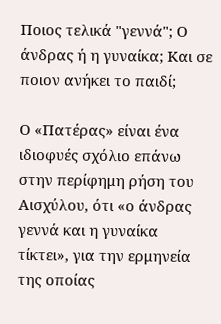Ποιος τελικά "γεννά"; Ο άνδρας ή η γυναίκα; Και σε ποιον ανήκει το παιδί;

Ο «Πατέρας» είναι ένα ιδιοφυές σχόλιο επάνω στην περίφημη ρήση του Αισχύλου, ότι «ο άνδρας γεννά και η γυναίκα τίκτει», για την ερμηνεία της οποίας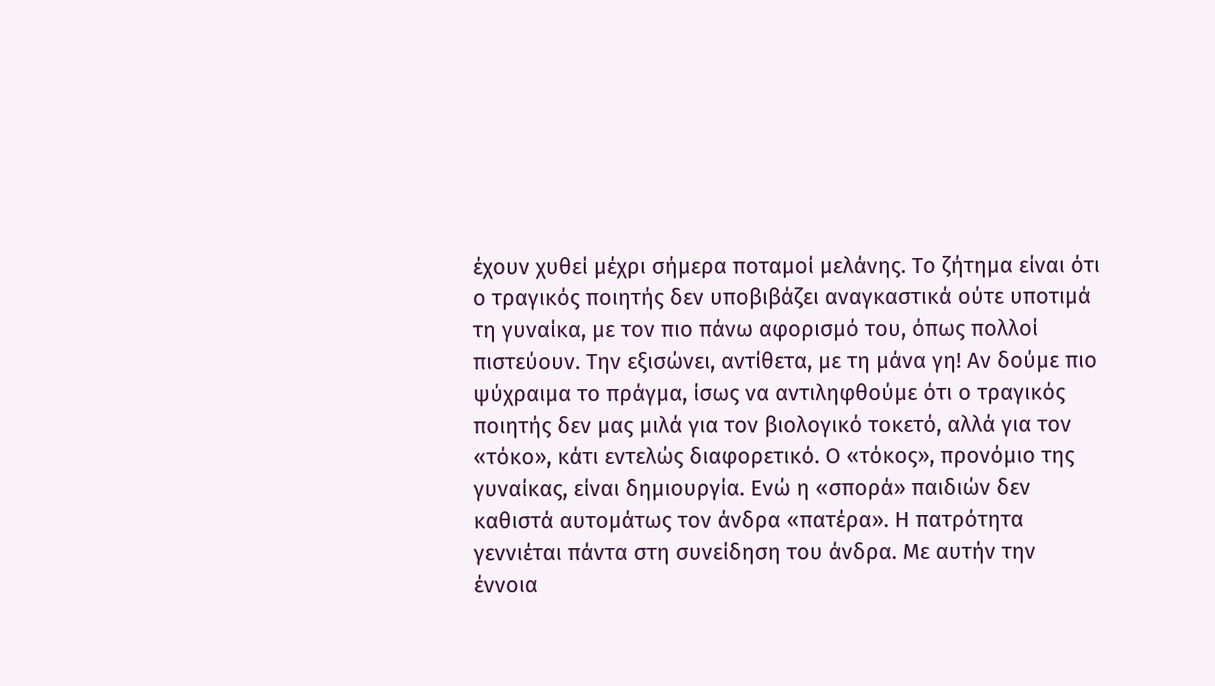έχουν χυθεί μέχρι σήμερα ποταμοί μελάνης. Το ζήτημα είναι ότι ο τραγικός ποιητής δεν υποβιβάζει αναγκαστικά ούτε υποτιμά τη γυναίκα, με τον πιο πάνω αφορισμό του, όπως πολλοί πιστεύουν. Την εξισώνει, αντίθετα, με τη μάνα γη! Αν δούμε πιο ψύχραιμα το πράγμα, ίσως να αντιληφθούμε ότι ο τραγικός ποιητής δεν μας μιλά για τον βιολογικό τοκετό, αλλά για τον «τόκο», κάτι εντελώς διαφορετικό. Ο «τόκος», προνόμιο της γυναίκας, είναι δημιουργία. Ενώ η «σπορά» παιδιών δεν καθιστά αυτομάτως τον άνδρα «πατέρα». Η πατρότητα γεννιέται πάντα στη συνείδηση του άνδρα. Με αυτήν την έννοια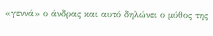«γεννά» ο άνδρας και αυτό δηλώνει ο μύθος της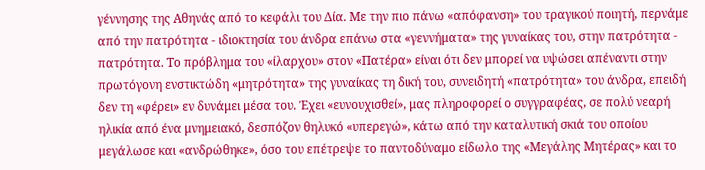γέννησης της Αθηνάς από το κεφάλι του Δία. Με την πιο πάνω «απόφανση» του τραγικού ποιητή, περνάμε από την πατρότητα - ιδιοκτησία του άνδρα επάνω στα «γεννήματα» της γυναίκας του, στην πατρότητα - πατρότητα. Το πρόβλημα του «ίλαρχου» στον «Πατέρα» είναι ότι δεν μπορεί να υψώσει απέναντι στην πρωτόγονη ενστικτώδη «μητρότητα» της γυναίκας τη δική του, συνειδητή «πατρότητα» του άνδρα, επειδή δεν τη «φέρει» εν δυνάμει μέσα του. Έχει «ευνουχισθεί», μας πληροφορεί ο συγγραφέας, σε πολύ νεαρή ηλικία από ένα μνημειακό, δεσπόζον θηλυκό «υπερεγώ», κάτω από την καταλυτική σκιά του οποίου μεγάλωσε και «ανδρώθηκε», όσο του επέτρεψε το παντοδύναμο είδωλο της «Μεγάλης Μητέρας» και το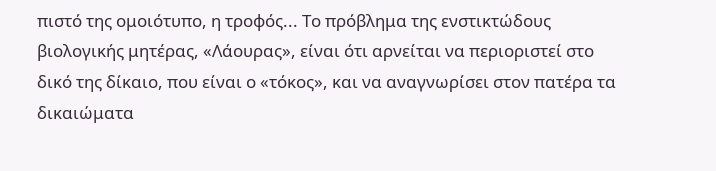πιστό της ομοιότυπο, η τροφός... Το πρόβλημα της ενστικτώδους βιολογικής μητέρας, «Λάουρας», είναι ότι αρνείται να περιοριστεί στο δικό της δίκαιο, που είναι ο «τόκος», και να αναγνωρίσει στον πατέρα τα δικαιώματα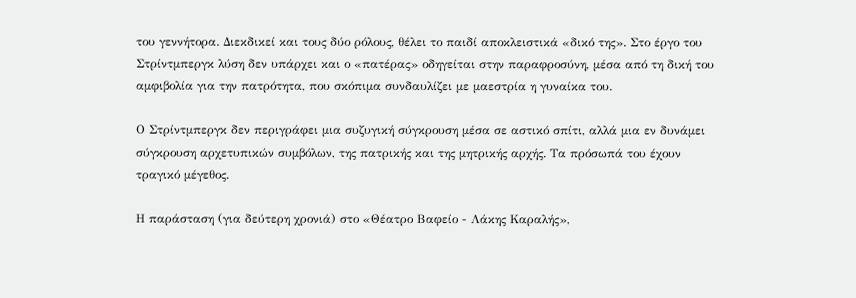του γεννήτορα. Διεκδικεί και τους δύο ρόλους, θέλει το παιδί αποκλειστικά «δικό της». Στο έργο του Στρίντμπεργκ λύση δεν υπάρχει και ο «πατέρας» οδηγείται στην παραφροσύνη, μέσα από τη δική του αμφιβολία για την πατρότητα, που σκόπιμα συνδαυλίζει με μαεστρία η γυναίκα του.

Ο Στρίντμπεργκ δεν περιγράφει μια συζυγική σύγκρουση μέσα σε αστικό σπίτι, αλλά μια εν δυνάμει σύγκρουση αρχετυπικών συμβόλων, της πατρικής και της μητρικής αρχής. Τα πρόσωπά του έχουν τραγικό μέγεθος.

Η παράσταση (για δεύτερη χρονιά) στο «Θέατρο Βαφείο - Λάκης Καραλής»,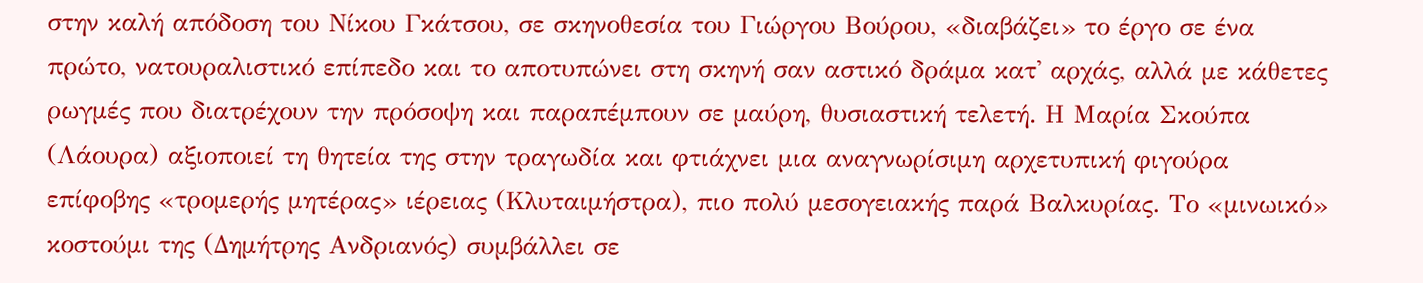στην καλή απόδοση του Νίκου Γκάτσου, σε σκηνοθεσία του Γιώργου Βούρου, «διαβάζει» το έργο σε ένα πρώτο, νατουραλιστικό επίπεδο και το αποτυπώνει στη σκηνή σαν αστικό δράμα κατ' αρχάς, αλλά με κάθετες ρωγμές που διατρέχουν την πρόσοψη και παραπέμπουν σε μαύρη, θυσιαστική τελετή. Η Μαρία Σκούπα (Λάουρα) αξιοποιεί τη θητεία της στην τραγωδία και φτιάχνει μια αναγνωρίσιμη αρχετυπική φιγούρα επίφοβης «τρομερής μητέρας» ιέρειας (Κλυταιμήστρα), πιο πολύ μεσογειακής παρά Βαλκυρίας. Το «μινωικό» κοστούμι της (Δημήτρης Ανδριανός) συμβάλλει σε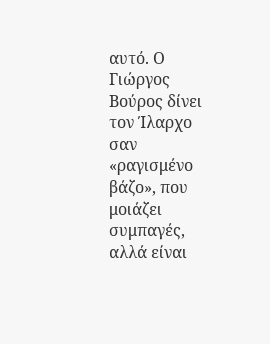αυτό. Ο Γιώργος Βούρος δίνει τον Ίλαρχο σαν «ραγισμένο βάζο», που μοιάζει συμπαγές, αλλά είναι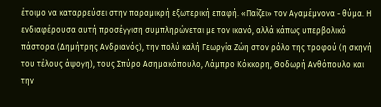έτοιμο να καταρρεύσει στην παραμικρή εξωτερική επαφή. «Παίζει» τον Αγαμέμνονα - θύμα. Η ενδιαφέρουσα αυτή προσέγγιση συμπληρώνεται με τον ικανό, αλλά κάπως υπερβολικό πάστορα (Δημήτρης Ανδριανός), την πολύ καλή Γεωργία Ζώη στον ρόλο της τροφού (η σκηνή του τέλους άψογη), τους Σπύρο Ασημακόπουλο, Λάμπρο Κόκκορη, Θοδωρή Ανθόπουλο και την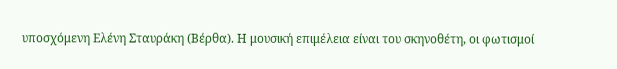υποσχόμενη Ελένη Σταυράκη (Βέρθα). Η μουσική επιμέλεια είναι του σκηνοθέτη, οι φωτισμοί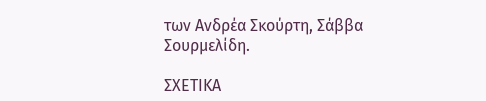των Ανδρέα Σκούρτη, Σάββα Σουρμελίδη.

ΣΧΕΤΙΚΑ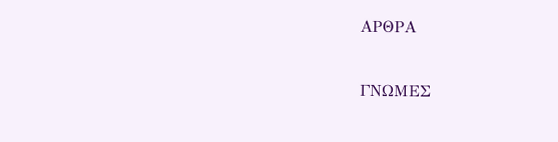ΑΡΘΡΑ

ΓΝΩΜΕΣ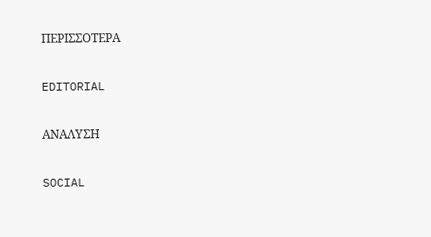ΠΕΡΙΣΣΟΤΕΡΑ

EDITORIAL

ΑΝΑΛΥΣΗ

SOCIAL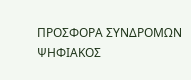ΠΡΟΣΦΟΡΑ ΣΥΝΔΡΟΜΩΝ
ΨΗΦΙΑΚΟΣ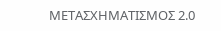ΜΕΤΑΣΧΗΜΑΤΙΣΜΟΣ 2.0